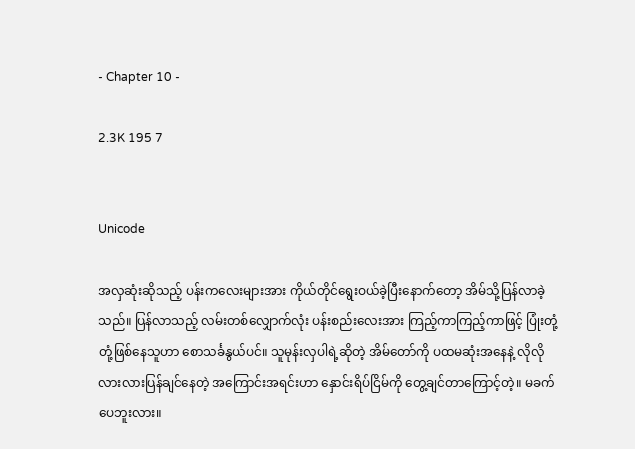- Chapter 10 -

2.3K 195 7


Unicode

အလှဆုံးဆိုသည့် ပန်းကလေးများအား ကိုယ်တိုင်ရွေးဝယ်ခဲ့ပြီးနောက်တော့ အိမ်သို့ပြန်လာခဲ့သည်။ ပြန်လာသည့် လမ်းတစ်လျှောက်လုံး ပန်းစည်းလေးအား ကြည့်ကာကြည့်ကာဖြင့် ပြုံးတုံ့တုံ့ဖြစ်နေသူဟာ စောသင်္ခနွယ်ပင်။ သူမုန်းလှပါရဲ့ဆိုတဲ့ အိမ်တော်ကို ပထမဆုံးအနေနဲ့ လိုလိုလားလားပြန်ချင်နေတဲ့ အကြောင်းအရင်းဟာ နှောင်းရိပ်ငြိမ်ကို တွေ့ချင်တာကြောင့်တဲ့။ မခက်ပေဘူးလား။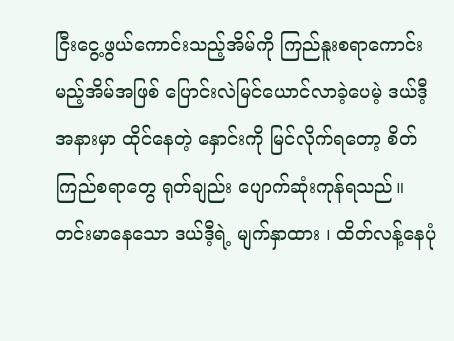ငြီးငွေ့ဖွယ်ကောင်းသည့်အိမ်ကို ကြည်နူးစရာကောင်းမည့်အိမ်အဖြစ် ပြောင်းလဲမြင်ယောင်လာခဲ့ပေမဲ့ ဒယ်ဒီ့အနားမှာ ထိုင်နေတဲ့ နှောင်းကို မြင်လိုက်ရတော့ စိတ်ကြည်စရာတွေ ရုတ်ချည်း ပျောက်ဆုံးကုန်ရသည်။ တင်းမာနေသော ဒယ်ဒီ့ရဲ့ မျက်နှာထား ၊ ထိတ်လန့်နေပုံ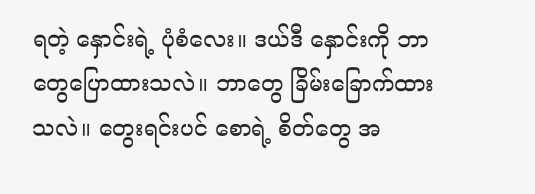ရတဲ့ နှောင်းရဲ့ ပုံစံလေး။ ဒယ်ဒီ နှောင်းကို ဘာတွေပြောထားသလဲ။ ဘာတွေ ခြိမ်းခြောက်ထားသလဲ။ တွေးရင်းပင် စောရဲ့ စိတ်တွေ‌ အ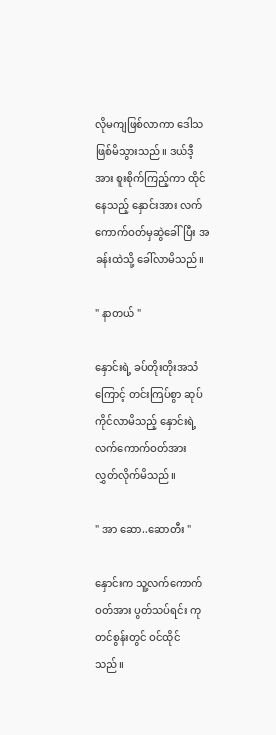လိုမကျဖြစ်လာကာ ဒေါသဖြစ်မိသွားသည်။ ဒယ်ဒီ့အား စူးစိုက်ကြည့်ကာ ထိုင်နေသည့် နှောင်းအား လက်ကောက်ဝတ်မှဆွဲခေါ်ပြီး အခန်းထဲသို့ ခေါ်လာမိသည်။

" နာတယ် "

နှောင်းရဲ့ ခပ်တိုးတိုးအသံကြောင့် တင်းကြပ်စွာ ဆုပ်ကိုင်လာမိသည့် နှောင်းရဲ့ လက်ကောက်ဝတ်အား လွှတ်လိုက်မိသည်။

" အာ ဆော..ဆောတီး "

နှောင်းက သူ့လက်ကောက်ဝတ်အား ပွတ်သပ်ရင်း ကုတင်စွန်းတွင် ဝင်ထိုင်သည်။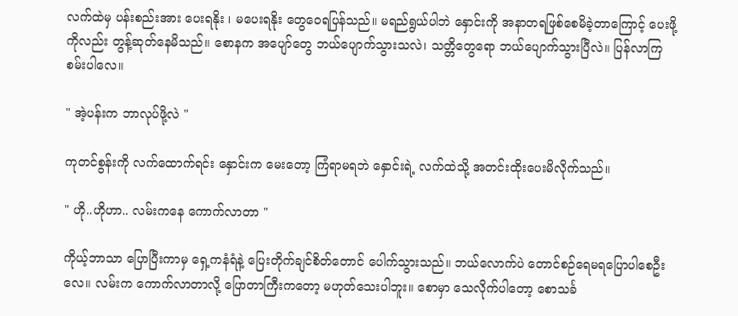လက်ထဲမှ ပန်းစည်းအား ပေးရနိုး ၊ မပေးရနိုး တွေဝေရပြန်သည်။ မရည်ရွယ်ပါဘဲ နှောင်းကို အနာတရဖြစ်စေမိခဲ့တာကြောင့် ပေးဖို့ကိုလည်း တွန့်ဆုတ်နေမိသည်။ စောနက အပျော်တွေ ဘယ်ပျောက်သွားသလဲ၊ သတ္တိတွေရော ဘယ်ပျောက်သွားပြီလဲ။ ပြန်လာကြစမ်းပါလေ။

" အဲ့ပန်းက ဘာလုပ်ဖို့လဲ "

ကုတင်စွန်းကို လက်ထောက်ရင်း နှောင်းက မေးတော့ ကြံရာမရဘဲ နှောင်းရဲ့ လက်ထဲသို့ အတင်းထိုးပေးမိလိုက်သည်။

" ဟို..ဟိုဟာ.. လမ်းကနေ ကောက်လာတာ "

ကိုယ့်ဘာသာ ပြောပြီးကာမှ ‌ရှေ့ကနံရံနဲ့ ပြေးတိုက်ချင်စိတ်တောင် ပေါက်သွားသည်။ ဘယ်လောက်ပဲ တောင်စဉ်ရေမရပြောပါစေဦးလေ။ လမ်းက ကောက်လာတာလို့ ပြောတာကြီးကတော့ မဟုတ်သေးပါဘူး။ စောမှာ သေလိုက်ပါတော့ စောသင်္ခ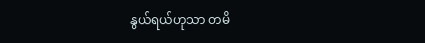နွယ်ရယ်ဟုသာ တမိ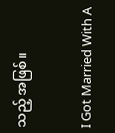သည့် အဖြစ်။

I Got Married With A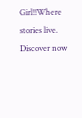Girl!!Where stories live. Discover now